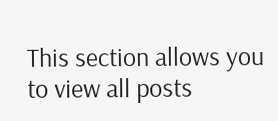This section allows you to view all posts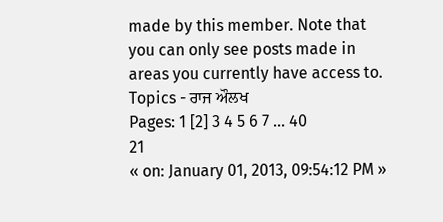made by this member. Note that you can only see posts made in areas you currently have access to.
Topics - ਰਾਜ ਔਲਖ
Pages: 1 [2] 3 4 5 6 7 ... 40
21
« on: January 01, 2013, 09:54:12 PM »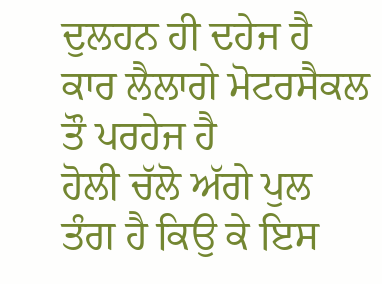ਦੁਲਹਨ ਹੀ ਦਹੇਜ ਹੈ ਕਾਰ ਲੈਲਾਗੇ ਮੋਟਰਸੈਕਲ ਤੌ ਪਰਹੇਜ ਹੈ
ਹੋਲੀ ਚੱਲੋ ਅੱਗੇ ਪੁਲ ਤੰਗ ਹੈ ਕਿਉ ਕੇ ਇਸ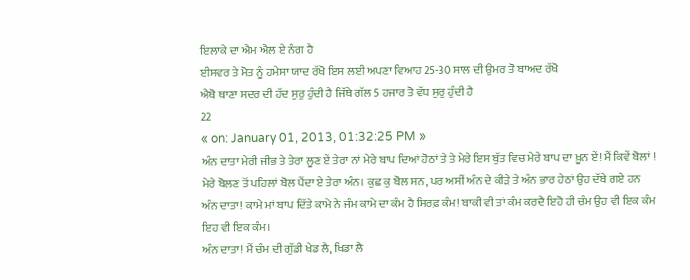ਇਲਾਕੇ ਦਾ ਐਮ ਐਲ ਏ ਨੰਗ ਹੈ
ਈਸਵਰ ਤੇ ਮੋਤ ਨੂੰ ਹਮੇਸਾ ਯਾਦ ਰੱਖੋ ਇਸ ਲਈ ਅਪਣਾ ਵਿਆਹ 25-30 ਸਾਲ ਦੀ ਉਮਰ ਤੋ ਬਾਅਦ ਰੱਖੋ
ਐਥੋ ਥਾਣਾ ਸਦਰ ਦੀ ਹੱਦ ਸੁਰੁ ਹੁੰਦੀ ਹੈ ਜਿੱਥੇ ਗੱਲ 5 ਹਜਾਰ ਤੋ ਵੱਧ ਸੁਰੁ ਹੁੰਦੀ ਹੈ
22
« on: January 01, 2013, 01:32:25 PM »
ਅੰਨ ਦਾਤਾ ਮੇਰੀ ਜੀਭ ਤੇ ਤੇਰਾ ਲੂਣ ਏਂ ਤੇਰਾ ਨਾਂ ਮੇਰੇ ਬਾਪ ਦਿਆਂ ਹੋਠਾਂ ਤੇ ਤੇ ਮੇਰੇ ਇਸ ਬੁੱਤ ਵਿਚ ਮੇਰੇ ਬਾਪ ਦਾ ਖ਼ੂਨ ਏਂ! ਮੈਂ ਕਿਵੇਂ ਬੋਲਾਂ ! ਮੇਰੇ ਬੋਲਣ ਤੋਂ ਪਹਿਲਾਂ ਬੋਲ ਪੈਂਦਾ ਏ ਤੇਰਾ ਅੰਨ। ਕੁਛ ਕੁ ਬੋਲ ਸਨ, ਪਰ ਅਸੀਂ ਅੰਨ ਦੇ ਕੀਡ਼ੇ ਤੇ ਅੰਨ ਭਾਰ ਹੇਠਾਂ ਉਹ ਦੱਬੇ ਗਏ ਹਨ
ਅੰਨ ਦਾਤਾ! ਕਾਮੇ ਮਾਂ ਬਾਪ ਦਿੱਤੇ ਕਾਮੇ ਨੇ ਜੰਮ ਕਾਮੇ ਦਾ ਕੰਮ ਹੈ ਸਿਰਫ਼ ਕੰਮ! ਬਾਕੀ ਵੀ ਤਾਂ ਕੰਮ ਕਰਦੈ ਇਹੋ ਹੀ ਚੰਮ ਉਹ ਵੀ ਇਕ ਕੰਮ ਇਹ ਵੀ ਇਕ ਕੰਮ।
ਅੰਨ ਦਾਤਾ! ਮੈਂ ਚੰਮ ਦੀ ਗੁੱਡੀ ਖੇਡ ਲੈ, ਖਿਡਾ ਲੈ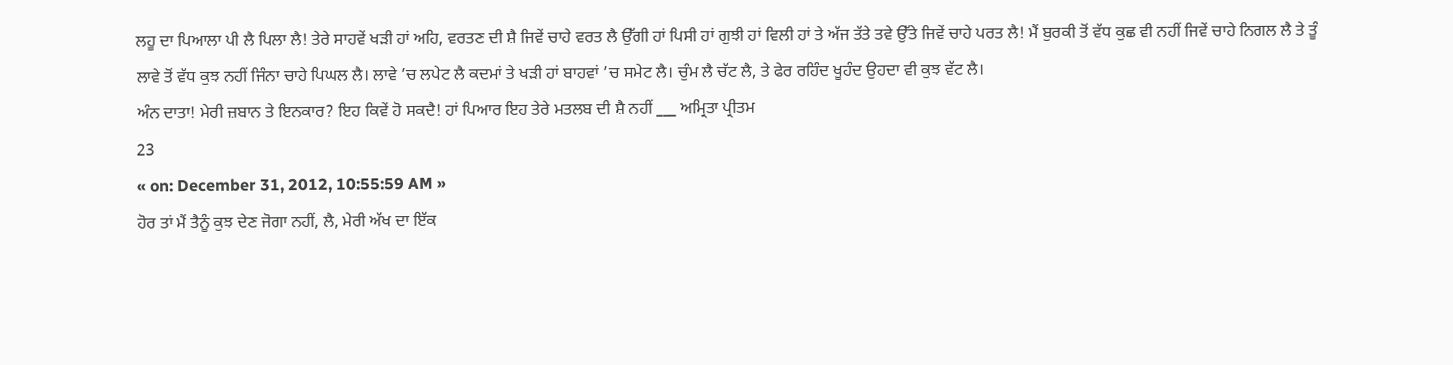ਲਹੂ ਦਾ ਪਿਆਲਾ ਪੀ ਲੈ ਪਿਲਾ ਲੈ! ਤੇਰੇ ਸਾਹਵੇਂ ਖਡ਼ੀ ਹਾਂ ਅਹਿ, ਵਰਤਣ ਦੀ ਸ਼ੈ ਜਿਵੇਂ ਚਾਹੇ ਵਰਤ ਲੈ ਉੱਗੀ ਹਾਂ ਪਿਸੀ ਹਾਂ ਗੁਝੀ ਹਾਂ ਵਿਲੀ ਹਾਂ ਤੇ ਅੱਜ ਤੱਤੇ ਤਵੇ ਉੱਤੇ ਜਿਵੇਂ ਚਾਹੇ ਪਰਤ ਲੈ! ਮੈਂ ਬੁਰਕੀ ਤੋਂ ਵੱਧ ਕੁਛ ਵੀ ਨਹੀਂ ਜਿਵੇਂ ਚਾਹੇ ਨਿਗਲ ਲੈ ਤੇ ਤੂੰ ਲਾਵੇ ਤੋਂ ਵੱਧ ਕੁਝ ਨਹੀਂ ਜਿੰਨਾ ਚਾਹੇ ਪਿਘਲ ਲੈ। ਲਾਵੇ ’ਚ ਲਪੇਟ ਲੈ ਕਦਮਾਂ ਤੇ ਖਡ਼ੀ ਹਾਂ ਬਾਹਵਾਂ ’ਚ ਸਮੇਟ ਲੈ। ਚੁੰਮ ਲੈ ਚੱਟ ਲੈ, ਤੇ ਫੇਰ ਰਹਿੰਦ ਖੂਹੰਦ ਉਹਦਾ ਵੀ ਕੁਝ ਵੱਟ ਲੈ।
ਅੰਨ ਦਾਤਾ! ਮੇਰੀ ਜ਼ਬਾਨ ਤੇ ਇਨਕਾਰ? ਇਹ ਕਿਵੇਂ ਹੋ ਸਕਦੈ! ਹਾਂ ਪਿਆਰ ਇਹ ਤੇਰੇ ਮਤਲਬ ਦੀ ਸ਼ੈ ਨਹੀਂ ___ ਅਮ੍ਰਿਤਾ ਪ੍ਰੀਤਮ
23
« on: December 31, 2012, 10:55:59 AM »
ਹੋਰ ਤਾਂ ਮੈਂ ਤੈਨੂੰ ਕੁਝ ਦੇਣ ਜੋਗਾ ਨਹੀਂ, ਲੈ, ਮੇਰੀ ਅੱਖ ਦਾ ਇੱਕ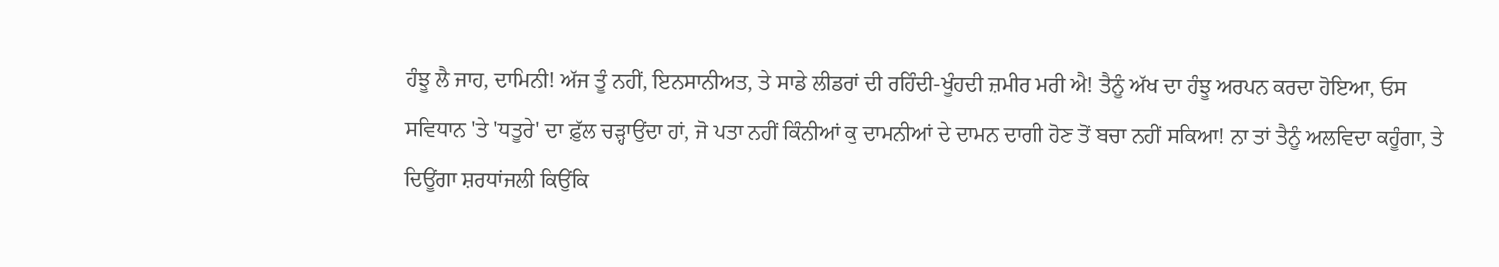ਹੰਝੂ ਲੈ ਜਾਹ, ਦਾਮਿਨੀ! ਅੱਜ ਤੂੰ ਨਹੀਂ, ਇਨਸਾਨੀਅਤ, ਤੇ ਸਾਡੇ ਲੀਡਰਾਂ ਦੀ ਰਹਿੰਦੀ-ਖੂੰਹਦੀ ਜ਼ਮੀਰ ਮਰੀ ਐ! ਤੈਨੂੰ ਅੱਖ ਦਾ ਹੰਝੂ ਅਰਪਨ ਕਰਦਾ ਹੋਇਆ, ਓਸ ਸਵਿਧਾਨ 'ਤੇ 'ਧਤੂਰੇ' ਦਾ ਫ਼ੁੱਲ ਚੜ੍ਹਾਉਂਦਾ ਹਾਂ, ਜੋ ਪਤਾ ਨਹੀਂ ਕਿੰਨੀਆਂ ਕੁ ਦਾਮਨੀਆਂ ਦੇ ਦਾਮਨ ਦਾਗੀ ਹੋਣ ਤੋਂ ਬਚਾ ਨਹੀਂ ਸਕਿਆ! ਨਾ ਤਾਂ ਤੈਨੂੰ ਅਲਵਿਦਾ ਕਹੂੰਗਾ, ਤੇ ਦਿਊਂਗਾ ਸ਼ਰਧਾਂਜਲੀ ਕਿਉਂਕਿ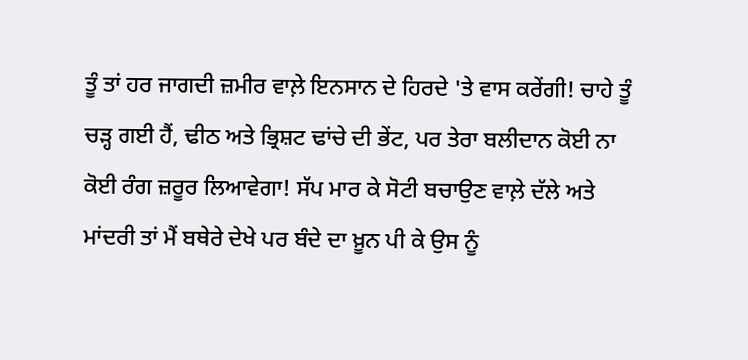ਤੂੰ ਤਾਂ ਹਰ ਜਾਗਦੀ ਜ਼ਮੀਰ ਵਾਲ਼ੇ ਇਨਸਾਨ ਦੇ ਹਿਰਦੇ 'ਤੇ ਵਾਸ ਕਰੇਂਗੀ! ਚਾਹੇ ਤੂੰ ਚੜ੍ਹ ਗਈ ਹੈਂ, ਢੀਠ ਅਤੇ ਭ੍ਰਿਸ਼ਟ ਢਾਂਚੇ ਦੀ ਭੇਂਟ, ਪਰ ਤੇਰਾ ਬਲੀਦਾਨ ਕੋਈ ਨਾ ਕੋਈ ਰੰਗ ਜ਼ਰੂਰ ਲਿਆਵੇਗਾ! ਸੱਪ ਮਾਰ ਕੇ ਸੋਟੀ ਬਚਾਉਣ ਵਾਲ਼ੇ ਦੱਲੇ ਅਤੇ ਮਾਂਦਰੀ ਤਾਂ ਮੈਂ ਬਥੇਰੇ ਦੇਖੇ ਪਰ ਬੰਦੇ ਦਾ ਖ਼ੂਨ ਪੀ ਕੇ ਉਸ ਨੂੰ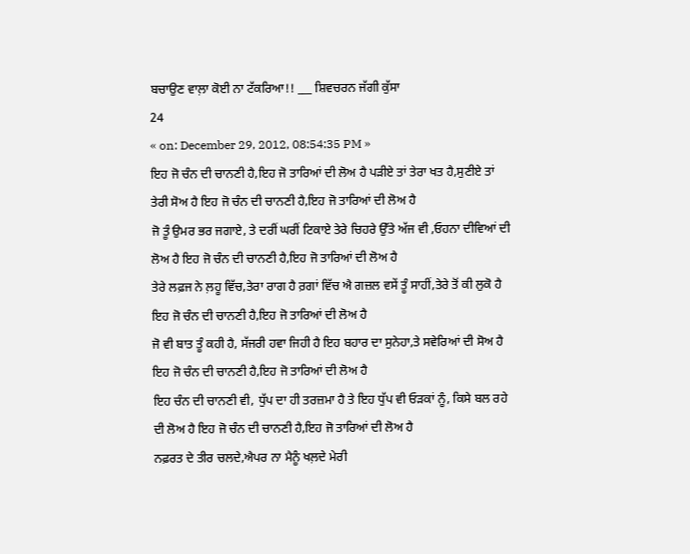ਬਚਾਉਣ ਵਾਲ਼ਾ ਕੋਈ ਨਾ ਟੱਕਰਿਆ!! ___ ਸ਼ਿਵਚਰਨ ਜੱਗੀ ਕੁੱਸਾ
24
« on: December 29, 2012, 08:54:35 PM »
ਇਹ ਜੋ ਚੰਨ ਦੀ ਚਾਨਣੀ ਹੈ,ਇਹ ਜੋ ਤਾਰਿਆਂ ਦੀ ਲੋਅ ਹੈ ਪਡ਼ੀਏ ਤਾਂ ਤੇਰਾ ਖਤ ਹੈ,ਸੁਣੀਏ ਤਾਂ ਤੇਰੀ ਸੋਅ ਹੈ ਇਹ ਜੋ ਚੰਨ ਦੀ ਚਾਨਣੀ ਹੈ,ਇਹ ਜੋ ਤਾਰਿਆਂ ਦੀ ਲੋਅ ਹੈ
ਜੋ ਤੂੰ ਉਮਰ ਭਰ ਜਗਾਏ, ਤੇ ਦਰੀਂ ਘਰੀਂ ਟਿਕਾਏ ਤੇਰੇ ਚਿਹਰੇ ਉੱਤੇ ਅੱਜ ਵੀ ,ਓਹਨਾ ਦੀਵਿਆਂ ਦੀ ਲੋਅ ਹੈ ਇਹ ਜੋ ਚੰਨ ਦੀ ਚਾਨਣੀ ਹੈ,ਇਹ ਜੋ ਤਾਰਿਆਂ ਦੀ ਲੋਅ ਹੈ
ਤੇਰੇ ਲਫ਼ਜ ਨੇ ਲ਼ਹੂ ਵਿੱਚ,ਤੇਰਾ ਰਾਗ ਹੈ ਰ਼ਗਾਂ ਵਿੱਚ ਐ ਗਜ਼ਲ ਵਸੇਂ ਤੂੰ ਸਾਹੀਂ,ਤੇਰੇ ਤੋਂ ਕੀ ਲੁਕੋ ਹੈ ਇਹ ਜੋ ਚੰਨ ਦੀ ਚਾਨਣੀ ਹੈ,ਇਹ ਜੋ ਤਾਰਿਆਂ ਦੀ ਲੋਅ ਹੈ
ਜੋ ਵੀ ਬਾਤ ਤੂੰ ਕਹੀ ਹੈ, ਸੱਜਰੀ ਹਵਾ ਜਿਹੀ ਹੈ ਇਹ ਬਹਾਰ ਦਾ ਸੁਨੇਹਾ,ਤੇ ਸਵੇਰਿਆਂ ਦੀ ਸੋਅ ਹੈ ਇਹ ਜੋ ਚੰਨ ਦੀ ਚਾਨਣੀ ਹੈ,ਇਹ ਜੋ ਤਾਰਿਆਂ ਦੀ ਲੋਅ ਹੈ
ਇਹ ਚੰਨ ਦੀ ਚਾਨਣੀ ਵੀ, ਧੁੱਪ ਦਾ ਹੀ ਤਰਜ਼ਮਾ ਹੈ ਤੇ ਇਹ ਧੁੱਪ ਵੀ ਓਡ਼ਕਾਂ ਨੂੰ, ਕਿਸੇ ਬਲ ਰਹੇ ਦੀ ਲੋਅ ਹੈ ਇਹ ਜੋ ਚੰਨ ਦੀ ਚਾਨਣੀ ਹੈ,ਇਹ ਜੋ ਤਾਰਿਆਂ ਦੀ ਲੋਅ ਹੈ
ਨਫ਼ਰਤ ਦੇ ਤੀਰ ਚਲਦੇ,ਐਪਰ ਨਾ ਮੈਨੂੰ ਖਲ਼ਦੇ ਮੇਰੀ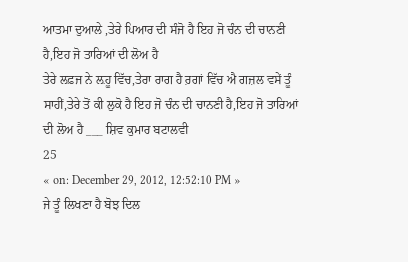ਆਤਮਾ ਦੁਆਲੇ ,ਤੇਰੇ ਪਿਆਰ ਦੀ ਸੰਜੋ ਹੈ ਇਹ ਜੋ ਚੰਨ ਦੀ ਚਾਨਣੀ ਹੈ,ਇਹ ਜੋ ਤਾਰਿਆਂ ਦੀ ਲੋਅ ਹੈ
ਤੇਰੇ ਲਫ਼ਜ ਨੇ ਲ਼ਹੂ ਵਿੱਚ,ਤੇਰਾ ਰਾਗ ਹੈ ਰ਼ਗਾਂ ਵਿੱਚ ਐ ਗਜ਼ਲ ਵਸੇਂ ਤੂੰ ਸਾਹੀਂ,ਤੇਰੇ ਤੋਂ ਕੀ ਲੁਕੋ ਹੈ ਇਹ ਜੋ ਚੰਨ ਦੀ ਚਾਨਣੀ ਹੈ,ਇਹ ਜੋ ਤਾਰਿਆਂ ਦੀ ਲੋਅ ਹੈ ___ ਸ਼ਿਵ ਕੁਮਾਰ ਬਟਾਲਵੀ
25
« on: December 29, 2012, 12:52:10 PM »
ਜੇ ਤੂੰ ਲਿਖਣਾ ਹੈ ਬੋਝ ਦਿਲ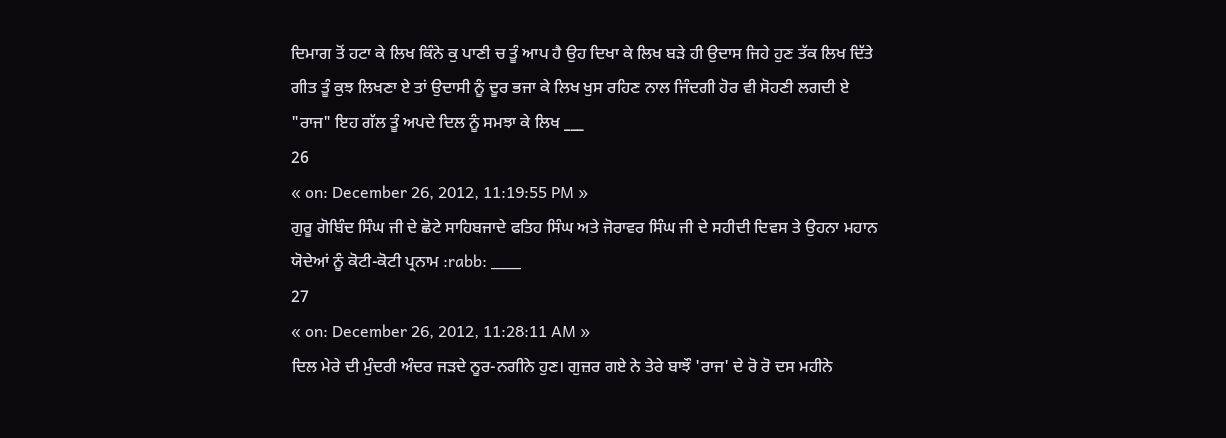ਦਿਮਾਗ ਤੋਂ ਹਟਾ ਕੇ ਲਿਖ ਕਿੰਨੇ ਕੁ ਪਾਣੀ ਚ ਤੂੰ ਆਪ ਹੈ ਉਹ ਦਿਖਾ ਕੇ ਲਿਖ ਬੜੇ ਹੀ ਉਦਾਸ ਜਿਹੇ ਹੁਣ ਤੱਕ ਲਿਖ ਦਿੱਤੇ ਗੀਤ ਤੂੰ ਕੁਝ ਲਿਖਣਾ ਏ ਤਾਂ ਉਦਾਸੀ ਨੂੰ ਦੂਰ ਭਜਾ ਕੇ ਲਿਖ ਖੁਸ ਰਹਿਣ ਨਾਲ ਜਿੰਦਗੀ ਹੋਰ ਵੀ ਸੋਹਣੀ ਲਗਦੀ ਏ "ਰਾਜ" ਇਹ ਗੱਲ ਤੂੰ ਅਪਦੇ ਦਿਲ ਨੂੰ ਸਮਝਾ ਕੇ ਲਿਖ ___
26
« on: December 26, 2012, 11:19:55 PM »
ਗੁਰੂ ਗੋਬਿੰਦ ਸਿੰਘ ਜੀ ਦੇ ਛੋਟੇ ਸਾਹਿਬਜਾਦੇ ਫਤਿਹ ਸਿੰਘ ਅਤੇ ਜੋਰਾਵਰ ਸਿੰਘ ਜੀ ਦੇ ਸਹੀਦੀ ਦਿਵਸ ਤੇ ਉਹਨਾ ਮਹਾਨ ਯੋਦੇਆਂ ਨੂੰ ਕੋਟੀ-ਕੋਟੀ ਪ੍ਰਨਾਮ :rabb: ___
27
« on: December 26, 2012, 11:28:11 AM »
ਦਿਲ ਮੇਰੇ ਦੀ ਮੁੰਦਰੀ ਅੰਦਰ ਜਡ਼ਦੇ ਨੂਰ-ਨਗੀਨੇ ਹੁਣ। ਗੁਜ਼ਰ ਗਏ ਨੇ ਤੇਰੇ ਬਾਝੌ 'ਰਾਜ' ਦੇ ਰੋ ਰੋ ਦਸ ਮਹੀਨੇ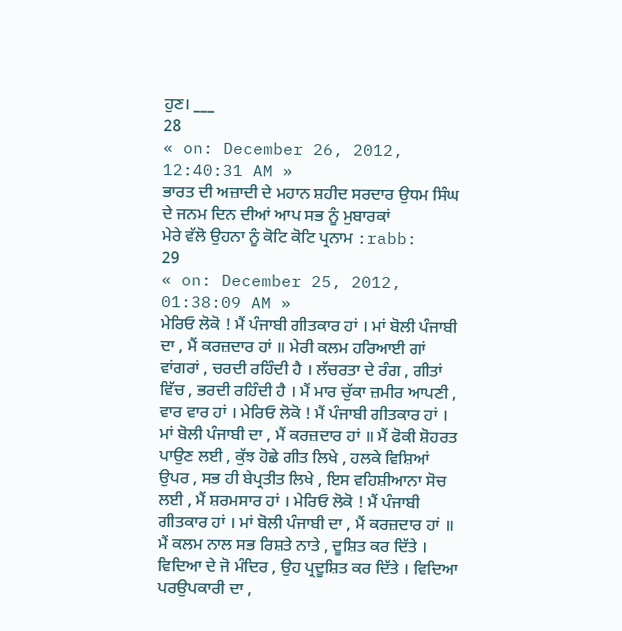ਹੁਣ। ___
28
« on: December 26, 2012, 12:40:31 AM »
ਭਾਰਤ ਦੀ ਅਜ਼ਾਦੀ ਦੇ ਮਹਾਨ ਸ਼ਹੀਦ ਸਰਦਾਰ ਉਧਮ ਸਿੰਘ ਦੇ ਜਨਮ ਦਿਨ ਦੀਆਂ ਆਪ ਸਭ ਨੂੰ ਮੁਬਾਰਕਾਂ
ਮੇਰੇ ਵੱਲੋ ਉਹਨਾ ਨੂੰ ਕੋਟਿ ਕੋਟਿ ਪ੍ਰਨਾਮ :rabb:
29
« on: December 25, 2012, 01:38:09 AM »
ਮੇਰਿਓ ਲੋਕੋ ! ਮੈਂ ਪੰਜਾਬੀ ਗੀਤਕਾਰ ਹਾਂ । ਮਾਂ ਬੋਲੀ ਪੰਜਾਬੀ ਦਾ , ਮੈਂ ਕਰਜ਼ਦਾਰ ਹਾਂ ॥ ਮੇਰੀ ਕਲਮ ਹਰਿਆਈ ਗਾਂ ਵਾਂਗਰਾਂ , ਚਰਦੀ ਰਹਿੰਦੀ ਹੈ । ਲੱਚਰਤਾ ਦੇ ਰੰਗ , ਗੀਤਾਂ ਵਿੱਚ , ਭਰਦੀ ਰਹਿੰਦੀ ਹੈ । ਮੈਂ ਮਾਰ ਚੁੱਕਾ ਜ਼ਮੀਰ ਆਪਣੀ , ਵਾਰ ਵਾਰ ਹਾਂ । ਮੇਰਿਓ ਲੋਕੋ ! ਮੈਂ ਪੰਜਾਬੀ ਗੀਤਕਾਰ ਹਾਂ । ਮਾਂ ਬੋਲੀ ਪੰਜਾਬੀ ਦਾ , ਮੈਂ ਕਰਜ਼ਦਾਰ ਹਾਂ ॥ ਮੈਂ ਫੋਕੀ ਸ਼ੋਹਰਤ ਪਾਉਣ ਲਈ , ਕੁੱਝ ਹੋਛੇ ਗੀਤ ਲਿਖੇ , ਹਲਕੇ ਵਿਸ਼ਿਆਂ ਉਪਰ , ਸਭ ਹੀ ਬੇਪ੍ਰਤੀਤ ਲਿਖੇ , ਇਸ ਵਹਿਸ਼ੀਆਨਾ ਸੋਚ ਲਈ , ਮੈਂ ਸ਼ਰਮਸਾਰ ਹਾਂ । ਮੇਰਿਓ ਲੋਕੋ ! ਮੈਂ ਪੰਜਾਬੀ ਗੀਤਕਾਰ ਹਾਂ । ਮਾਂ ਬੋਲੀ ਪੰਜਾਬੀ ਦਾ , ਮੈਂ ਕਰਜ਼ਦਾਰ ਹਾਂ ॥ ਮੈਂ ਕਲਮ ਨਾਲ ਸਭ ਰਿਸ਼ਤੇ ਨਾਤੇ , ਦੂਸ਼ਿਤ ਕਰ ਦਿੱਤੇ । ਵਿਦਿਆ ਦੇ ਜੋ ਮੰਦਿਰ , ਉਹ ਪ੍ਰਦੂਸ਼ਿਤ ਕਰ ਦਿੱਤੇ । ਵਿਦਿਆ ਪਰਉਪਕਾਰੀ ਦਾ ,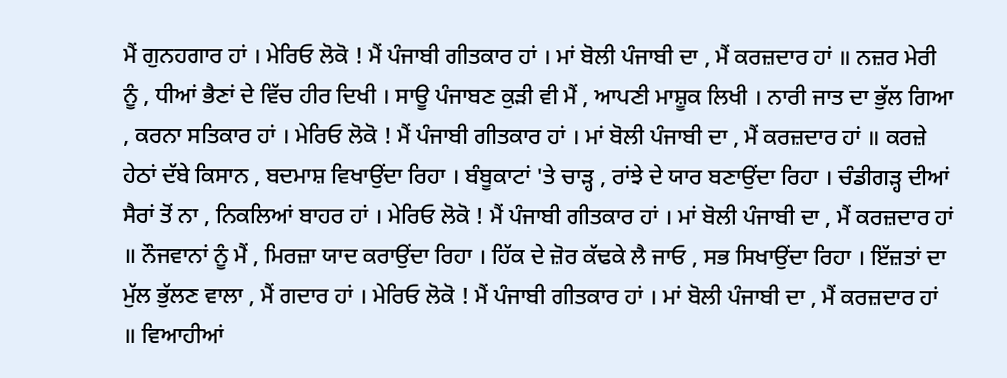ਮੈਂ ਗੁਨਹਗਾਰ ਹਾਂ । ਮੇਰਿਓ ਲੋਕੋ ! ਮੈਂ ਪੰਜਾਬੀ ਗੀਤਕਾਰ ਹਾਂ । ਮਾਂ ਬੋਲੀ ਪੰਜਾਬੀ ਦਾ , ਮੈਂ ਕਰਜ਼ਦਾਰ ਹਾਂ ॥ ਨਜ਼ਰ ਮੇਰੀ ਨੂੰ , ਧੀਆਂ ਭੈਣਾਂ ਦੇ ਵਿੱਚ ਹੀਰ ਦਿਖੀ । ਸਾਊ ਪੰਜਾਬਣ ਕੁੜੀ ਵੀ ਮੈਂ , ਆਪਣੀ ਮਾਸ਼ੂਕ ਲਿਖੀ । ਨਾਰੀ ਜਾਤ ਦਾ ਭੁੱਲ ਗਿਆ , ਕਰਨਾ ਸਤਿਕਾਰ ਹਾਂ । ਮੇਰਿਓ ਲੋਕੋ ! ਮੈਂ ਪੰਜਾਬੀ ਗੀਤਕਾਰ ਹਾਂ । ਮਾਂ ਬੋਲੀ ਪੰਜਾਬੀ ਦਾ , ਮੈਂ ਕਰਜ਼ਦਾਰ ਹਾਂ ॥ ਕਰਜ਼ੇ ਹੇਠਾਂ ਦੱਬੇ ਕਿਸਾਨ , ਬਦਮਾਸ਼ ਵਿਖਾਉਂਦਾ ਰਿਹਾ । ਬੰਬੂਕਾਟਾਂ 'ਤੇ ਚਾੜ੍ਹ , ਰਾਂਝੇ ਦੇ ਯਾਰ ਬਣਾਉਂਦਾ ਰਿਹਾ । ਚੰਡੀਗੜ੍ਹ ਦੀਆਂ ਸੈਰਾਂ ਤੋਂ ਨਾ , ਨਿਕਲਿਆਂ ਬਾਹਰ ਹਾਂ । ਮੇਰਿਓ ਲੋਕੋ ! ਮੈਂ ਪੰਜਾਬੀ ਗੀਤਕਾਰ ਹਾਂ । ਮਾਂ ਬੋਲੀ ਪੰਜਾਬੀ ਦਾ , ਮੈਂ ਕਰਜ਼ਦਾਰ ਹਾਂ ॥ ਨੌਜਵਾਨਾਂ ਨੂੰ ਮੈਂ , ਮਿਰਜ਼ਾ ਯਾਦ ਕਰਾਉਂਦਾ ਰਿਹਾ । ਹਿੱਕ ਦੇ ਜ਼ੋਰ ਕੱਢਕੇ ਲੈ ਜਾਓ , ਸਭ ਸਿਖਾਉਂਦਾ ਰਿਹਾ । ਇੱਜ਼ਤਾਂ ਦਾ ਮੁੱਲ ਭੁੱਲਣ ਵਾਲਾ , ਮੈਂ ਗਦਾਰ ਹਾਂ । ਮੇਰਿਓ ਲੋਕੋ ! ਮੈਂ ਪੰਜਾਬੀ ਗੀਤਕਾਰ ਹਾਂ । ਮਾਂ ਬੋਲੀ ਪੰਜਾਬੀ ਦਾ , ਮੈਂ ਕਰਜ਼ਦਾਰ ਹਾਂ ॥ ਵਿਆਹੀਆਂ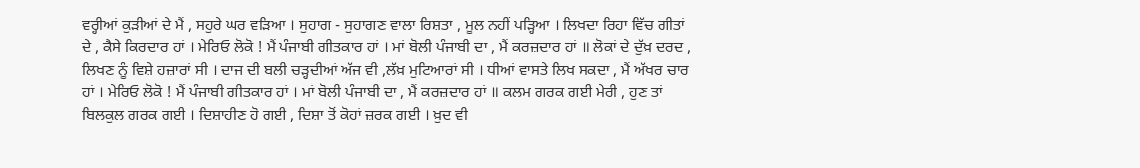ਵਰ੍ਹੀਆਂ ਕੁੜੀਆਂ ਦੇ ਮੈਂ , ਸਹੁਰੇ ਘਰ ਵੜਿਆ । ਸੁਹਾਗ - ਸੁਹਾਗਣ ਵਾਲਾ ਰਿਸ਼ਤਾ , ਮੂਲ ਨਹੀਂ ਪੜ੍ਹਿਆ । ਲਿਖਦਾ ਰਿਹਾ ਵਿੱਚ ਗੀਤਾਂ ਦੇ , ਕੈਸੇ ਕਿਰਦਾਰ ਹਾਂ । ਮੇਰਿਓ ਲੋਕੋ ! ਮੈਂ ਪੰਜਾਬੀ ਗੀਤਕਾਰ ਹਾਂ । ਮਾਂ ਬੋਲੀ ਪੰਜਾਬੀ ਦਾ , ਮੈਂ ਕਰਜ਼ਦਾਰ ਹਾਂ ॥ ਲੋਕਾਂ ਦੇ ਦੁੱਖ਼ ਦਰਦ , ਲਿਖਣ ਨੂੰ ਵਿਸ਼ੇ ਹਜ਼ਾਰਾਂ ਸੀ । ਦਾਜ ਦੀ ਬਲੀ ਚੜ੍ਹਦੀਆਂ ਅੱਜ ਵੀ ,ਲੱਖ਼ ਮੁਟਿਆਰਾਂ ਸੀ । ਧੀਆਂ ਵਾਸਤੇ ਲਿਖ ਸਕਦਾ , ਮੈਂ ਅੱਖਰ ਚਾਰ ਹਾਂ । ਮੇਰਿਓ ਲੋਕੋ ! ਮੈਂ ਪੰਜਾਬੀ ਗੀਤਕਾਰ ਹਾਂ । ਮਾਂ ਬੋਲੀ ਪੰਜਾਬੀ ਦਾ , ਮੈਂ ਕਰਜ਼ਦਾਰ ਹਾਂ ॥ ਕਲਮ ਗਰਕ ਗਈ ਮੇਰੀ , ਹੁਣ ਤਾਂ ਬਿਲਕੁਲ ਗਰਕ ਗਈ । ਦਿਸ਼ਾਹੀਣ ਹੋ ਗਈ , ਦਿਸ਼ਾ ਤੋਂ ਕੋਹਾਂ ਜ਼ਰਕ ਗਈ । ਖ਼ੁਦ ਵੀ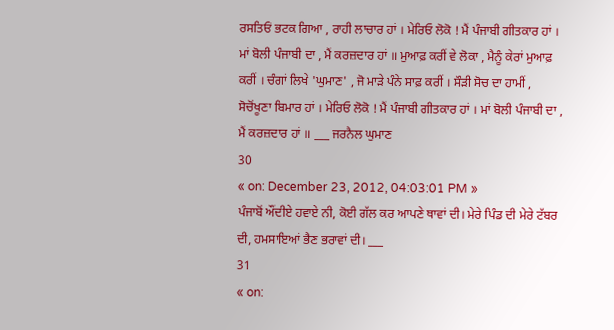ਰਸਤਿਓਂ ਭਟਕ ਗਿਆ , ਰਾਹੀ ਲਾਚਾਰ ਹਾਂ । ਮੇਰਿਓ ਲੋਕੋ ! ਮੈਂ ਪੰਜਾਬੀ ਗੀਤਕਾਰ ਹਾਂ । ਮਾਂ ਬੋਲੀ ਪੰਜਾਬੀ ਦਾ , ਮੈਂ ਕਰਜ਼ਦਾਰ ਹਾਂ ॥ ਮੁਆਫ਼ ਕਰੀਂ ਵੇ ਲੋਕਾ , ਮੈਨੂੰ ਕੇਰਾਂ ਮੁਆਫ਼ ਕਰੀਂ । ਚੰਗਾਂ ਲਿਖੇ 'ਘੁਮਾਣ' , ਜੋ ਮਾੜੇ ਪੰਨੇ ਸਾਫ਼ ਕਰੀਂ । ਸੌੜੀ ਸੋਚ ਦਾ ਹਾਮੀਂ , ਸੋਚੋਂਖੂਣਾ ਬਿਮਾਰ ਹਾਂ । ਮੇਰਿਓ ਲੋਕੋ ! ਮੈਂ ਪੰਜਾਬੀ ਗੀਤਕਾਰ ਹਾਂ । ਮਾਂ ਬੋਲੀ ਪੰਜਾਬੀ ਦਾ , ਮੈਂ ਕਰਜ਼ਦਾਰ ਹਾਂ ॥ ___ ਜਰਨੈਲ ਘੁਮਾਣ
30
« on: December 23, 2012, 04:03:01 PM »
ਪੰਜਾਬੋਂ ਔਂਦੀਏ ਹਵਾਏ ਨੀ, ਕੋਈ ਗੱਲ ਕਰ ਆਪਣੇ ਥਾਵਾਂ ਦੀ। ਮੇਰੇ ਪਿੰਡ ਦੀ ਮੇਰੇ ਟੱਬਰ ਦੀ, ਹਮਸਾਇਆਂ ਭੈਣ ਭਰਾਵਾਂ ਦੀ। ___
31
« on: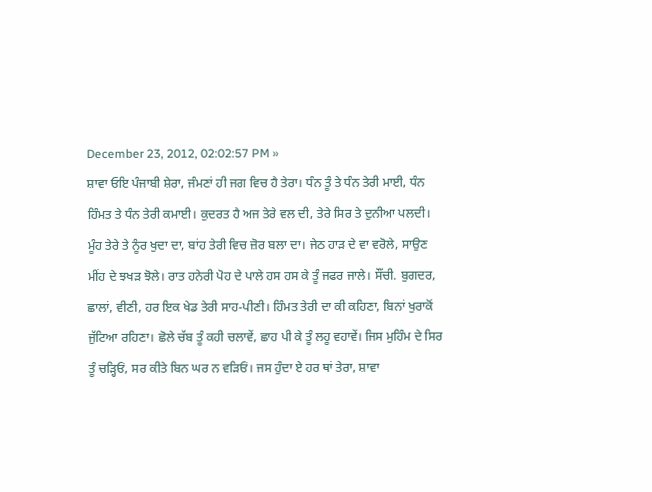December 23, 2012, 02:02:57 PM »
ਸ਼ਾਵਾ ਓਇ ਪੰਜਾਬੀ ਸ਼ੇਰਾ, ਜੰਮਣਾਂ ਹੀ ਜਗ ਵਿਚ ਹੈ ਤੇਰਾ। ਧੰਨ ਤੂੰ ਤੇ ਧੰਨ ਤੇਰੀ ਮਾਈ, ਧੰਨ ਹਿੰਮਤ ਤੇ ਧੰਨ ਤੇਰੀ ਕਮਾਈ। ਕੁਦਰਤ ਹੈ ਅਜ ਤੇਰੇ ਵਲ ਦੀ, ਤੇਰੇ ਸਿਰ ਤੇ ਦੁਨੀਆ ਪਲਦੀ। ਮੂੰਹ ਤੇਰੇ ਤੇ ਨੂੰਰ ਖੁਦਾ ਦਾ, ਬਾਂਹ ਤੇਰੀ ਵਿਚ ਜ਼ੋਰ ਬਲਾ ਦਾ। ਜੇਠ ਹਾਡ਼ ਦੇ ਵਾ ਵਰੋਲੇ, ਸਾਉਣ ਮੀਂਹ ਦੇ ਝਖਡ਼ ਝੋਲੇ। ਰਾਤ ਹਨੇਰੀ ਪੋਹ ਦੇ ਪਾਲੇ ਹਸ ਹਸ ਕੇ ਤੂੰ ਜਫਰ ਜਾਲੇ। ਸੌਂਚੀ. ਬੁਗਦਰ, ਛਾਲਾਂ, ਵੀਣੀ, ਹਰ ਇਕ ਖੇਡ ਤੇਰੀ ਸਾਹ-ਪੀਣੀ। ਹਿੰਮਤ ਤੇਰੀ ਦਾ ਕੀ ਕਹਿਣਾ, ਬਿਨਾਂ ਖੁਰਾਕੋਂ ਜੁੱਟਿਆ ਰਹਿਣਾ। ਛੋਲੇ ਚੱਬ ਤੂੰ ਕਹੀ ਚਲਾਵੇਂ, ਛਾਹ ਪੀ ਕੇ ਤੂੰ ਲਹੂ ਵਹਾਵੇਂ। ਜਿਸ ਮੁਹਿੰਮ ਦੇ ਸਿਰ ਤੂੰ ਚਡ਼੍ਹਿਓਂ, ਸਰ ਕੀਤੇ ਬਿਨ ਘਰ ਨ ਵਡ਼ਿਓਂ। ਜਸ ਹੁੰਦਾ ਏ ਹਰ ਥਾਂ ਤੇਰਾ, ਸ਼ਾਵਾ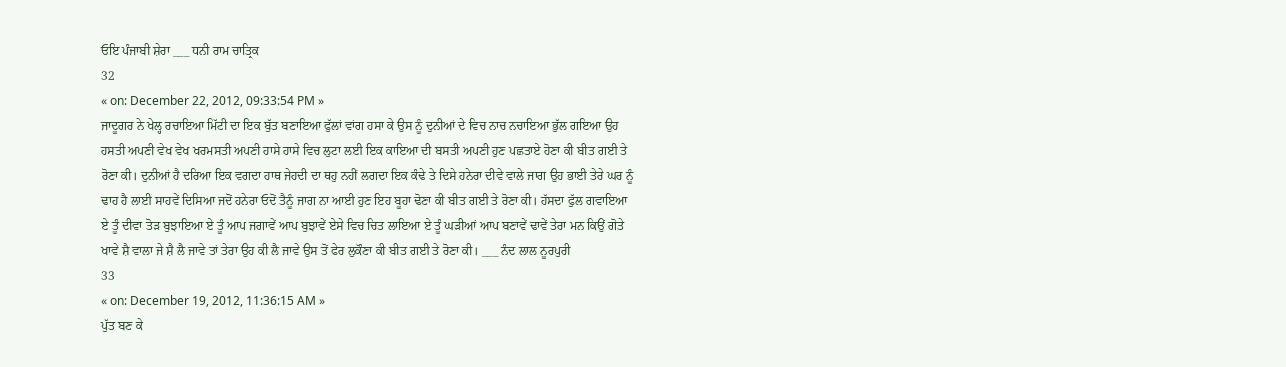ਓਇ ਪੰਜਾਬੀ ਸ਼ੇਰਾ ___ ਧਨੀ ਰਾਮ ਚਾਤ੍ਰਿਕ
32
« on: December 22, 2012, 09:33:54 PM »
ਜਾਦੂਗਰ ਨੇ ਖੇਲ੍ਹ ਰਚਾਇਆ ਮਿੱਟੀ ਦਾ ਇਕ ਬੁੱਤ ਬਣਾਇਆ ਫੁੱਲਾਂ ਵਾਂਗ ਹਸਾ ਕੇ ਉਸ ਨੂੰ ਦੁਨੀਆਂ ਦੇ ਵਿਚ ਨਾਚ ਨਚਾਇਆ ਭੁੱਲ ਗਇਆ ਉਹ ਹਸਤੀ ਅਪਣੀ ਵੇਖ ਵੇਖ ਖਰਮਸਤੀ ਅਪਣੀ ਹਾਸੇ ਹਾਸੇ ਵਿਚ ਲੁਟਾ ਲਈ ਇਕ ਕਾਇਆ ਦੀ ਬਸਤੀ ਅਪਣੀ ਹੁਣ ਪਛਤਾਏ ਹੋਣਾ ਕੀ ਬੀਤ ਗਈ ਤੇ ਰੋਣਾ ਕੀ। ਦੁਨੀਆਂ ਹੈ ਦਰਿਆ ਇਕ ਵਗਦਾ ਹਾਥ ਜੇਹਦੀ ਦਾ ਥਹੁ ਨਹੀਂ ਲਗਦਾ ਇਕ ਕੰਢੇ ਤੇ ਦਿਸੇ ਹਨੇਰਾ ਦੀਵੇ ਵਾਲੇ ਜਾਗ ਉਹ ਭਾਈ ਤੇਰੇ ਘਰ ਨੂੰ ਢਾਹ ਹੈ ਲਾਈ ਸਾਹਵੇਂ ਦਿਸਿਆ ਜਦੋਂ ਹਨੇਰਾ ਓਦੋਂ ਤੈਨੂੰ ਜਾਗ ਨਾ ਆਈ ਹੁਣ ਇਹ ਬੂਹਾ ਢੋਣਾ ਕੀ ਬੀਤ ਗਈ ਤੇ ਰੋਣਾ ਕੀ। ਹੱਸਦਾ ਫੁੱਲ ਗਵਾਇਆ ਏ ਤੂੰ ਦੀਵਾ ਤੋਡ਼ ਬੁਝਾਇਆ ਏ ਤੂੰ ਆਪ ਜਗਾਵੇਂ ਆਪ ਬੁਝਾਵੇਂ ਏਸੇ ਵਿਚ ਚਿਤ ਲਾਇਆ ਏ ਤੂੰ ਘਡ਼ੀਆਂ ਆਪ ਬਣਾਵੇਂ ਢਾਵੇਂ ਤੇਰਾ ਮਨ ਕਿਉਂ ਗੋਤੇ ਖਾਵੇ ਸ਼ੈ ਵਾਲਾ ਜੇ ਸ਼ੈ ਲੈ ਜਾਵੇ ਤਾਂ ਤੇਰਾ ਉਹ ਕੀ ਲੈ ਜਾਵੇ ਉਸ ਤੋਂ ਫੇਰ ਲੁਕੌਣਾ ਕੀ ਬੀਤ ਗਈ ਤੇ ਰੋਣਾ ਕੀ। ___ ਨੰਦ ਲਾਲ ਨੂਰਪੁਰੀ
33
« on: December 19, 2012, 11:36:15 AM »
ਪੁੱਤ ਬਣ ਕੇ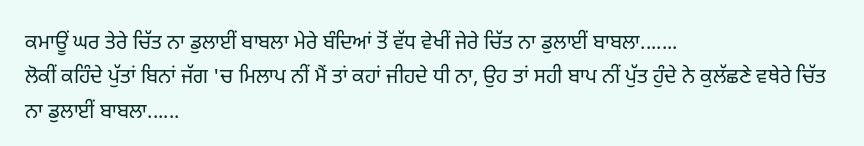ਕਮਾਊਂ ਘਰ ਤੇਰੇ ਚਿੱਤ ਨਾ ਡੁਲਾਈਂ ਬਾਬਲਾ ਮੇਰੇ ਬੰਦਿਆਂ ਤੋਂ ਵੱਧ ਵੇਖੀਂ ਜੇਰੇ ਚਿੱਤ ਨਾ ਡੁਲਾਈਂ ਬਾਬਲਾ.......
ਲੋਕੀਂ ਕਹਿੰਦੇ ਪੁੱਤਾਂ ਬਿਨਾਂ ਜੱਗ 'ਚ ਮਿਲਾਪ ਨੀਂ ਮੈਂ ਤਾਂ ਕਹਾਂ ਜੀਹਦੇ ਧੀ ਨਾ, ਉਹ ਤਾਂ ਸਹੀ ਬਾਪ ਨੀਂ ਪੁੱਤ ਹੁੰਦੇ ਨੇ ਕੁਲੱਛਣੇ ਵਥੇਰੇ ਚਿੱਤ ਨਾ ਡੁਲਾਈਂ ਬਾਬਲਾ......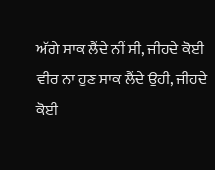ਅੱਗੇ ਸਾਕ ਲੈਂਦੇ ਨੀਂ ਸੀ, ਜੀਹਦੇ ਕੋਈ ਵੀਰ ਨਾ ਹੁਣ ਸਾਕ ਲੈਂਦੇ ਉਹੀ, ਜੀਹਦੇ ਕੋਈ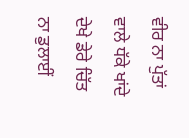ਵੀਰ ਨਾ ਪੁੱਤਾਂ ਵਾਲੇ ਧੱਕੇ ਖਾਂਦੇ ਦੇਖੇ ਡੇਰੇ ਚਿੱਤ ਨਾ ਡੁਲਾਈਂ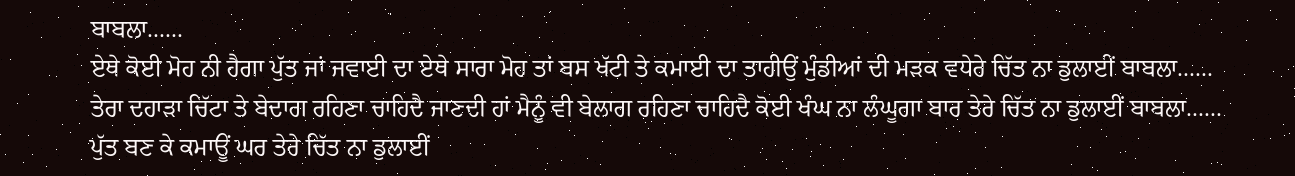ਬਾਬਲਾ......
ਏਥੇ ਕੋਈ ਮੋਹ ਨੀ ਹੈਗਾ ਪੁੱਤ ਜਾਂ ਜਵਾਈ ਦਾ ਏਥੇ ਸਾਰਾ ਮੋਹ ਤਾਂ ਬਸ ਖੱਟੀ ਤੇ ਕਮਾਈ ਦਾ ਤਾਹੀਉਂ ਮੁੰਡੀਆਂ ਦੀ ਮੜਕ ਵਧੇਰੇ ਚਿੱਤ ਨਾ ਡੁਲਾਈਂ ਬਾਬਲਾ......
ਤੇਰਾ ਦਹਾੜਾ ਚਿੱਟਾ ਤੇ ਬੇਦਾਗ ਰਹਿਣਾ ਚਾਹਿਦੈ ਜਾਣਦੀ ਹਾਂ ਮੈਨੂੰ ਵੀ ਬੇਲਾਗ ਰਹਿਣਾ ਚਾਹਿਦੈ ਕੋਈ ਖੰਘ ਨਾ ਲੰਘੂਗਾ ਬਾਰ ਤੇਰੇ ਚਿੱਤ ਨਾ ਡੁਲਾਈਂ ਬਾਬਲਾ......
ਪੁੱਤ ਬਣ ਕੇ ਕਮਾਊਂ ਘਰ ਤੇਰੇ ਚਿੱਤ ਨਾ ਡੁਲਾਈਂ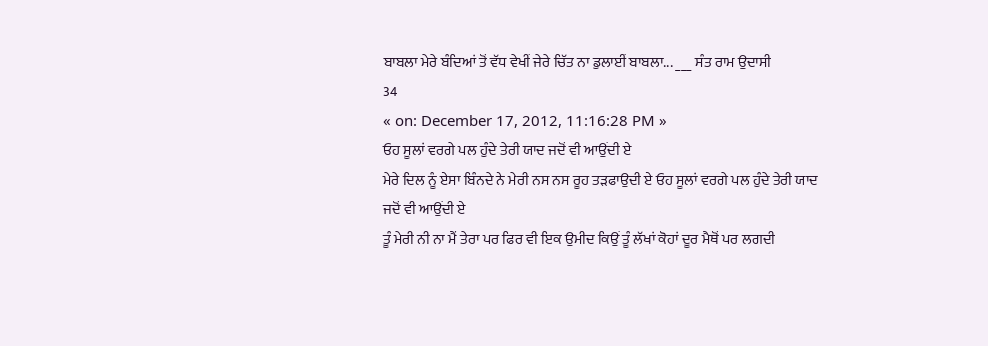ਬਾਬਲਾ ਮੇਰੇ ਬੰਦਿਆਂ ਤੋਂ ਵੱਧ ਵੇਖੀਂ ਜੇਰੇ ਚਿੱਤ ਨਾ ਡੁਲਾਈਂ ਬਾਬਲਾ... ___ ਸੰਤ ਰਾਮ ਉਦਾਸੀ
34
« on: December 17, 2012, 11:16:28 PM »
ਓਹ ਸੂਲਾਂ ਵਰਗੇ ਪਲ ਹੁੰਦੇ ਤੇਰੀ ਯਾਦ ਜਦੋਂ ਵੀ ਆਉਂਦੀ ਏ
ਮੇਰੇ ਦਿਲ ਨੂੰ ਏਸਾ ਬਿੰਨਦੇ ਨੇ ਮੇਰੀ ਨਸ ਨਸ ਰੂਹ ਤੜਫਾਉਦੀ ਏ ਓਹ ਸੂਲਾਂ ਵਰਗੇ ਪਲ ਹੁੰਦੇ ਤੇਰੀ ਯਾਦ ਜਦੋਂ ਵੀ ਆਉਂਦੀ ਏ
ਤੂੰ ਮੇਰੀ ਨੀ ਨਾ ਮੈਂ ਤੇਰਾ ਪਰ ਫਿਰ ਵੀ ਇਕ ਉਮੀਦ ਕਿਉਂ ਤੂੰ ਲੱਖਾਂ ਕੋਹਾਂ ਦੂਰ ਮੈਥੋਂ ਪਰ ਲਗਦੀ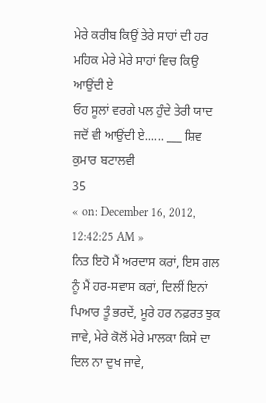ਮੇਰੇ ਕਰੀਬ ਕਿਉਂ ਤੇਰੇ ਸਾਹਾਂ ਦੀ ਹਰ ਮਹਿਕ ਮੇਰੇ ਮੇਰੇ ਸਾਹਾਂ ਵਿਚ ਕਿਉ ਆਉਂਦੀ ਏ
ਓਹ ਸੂਲਾਂ ਵਰਗੇ ਪਲ ਹੁੰਦੇ ਤੇਰੀ ਯਾਦ ਜਦੋਂ ਵੀ ਆਉਂਦੀ ਏ...... ___ ਸ਼ਿਵ ਕੁਮਾਰ ਬਟਾਲਵੀ
35
« on: December 16, 2012, 12:42:25 AM »
ਨਿਤ ਇਹੋ ਮੈਂ ਅਰਦਾਸ ਕਰਾਂ, ਇਸ ਗਲ ਨੂੰ ਮੈਂ ਹਰ-ਸਵਾਸ ਕਰਾਂ, ਦਿਲੀਂ ਇਨਾਂ ਪਿਆਰ ਤੂੰ ਭਰਦੇਂ, ਮੂਰੇ ਹਰ ਨਫ਼ਰਤ ਝੁਕ ਜਾਵੇ, ਮੇਰੇ ਕੋਲੋਂ ਮੇਰੇ ਮਾਲਕਾ ਕਿਸੇ ਦਾ ਦਿਲ ਨਾ ਦੁਖ ਜਾਵੇ,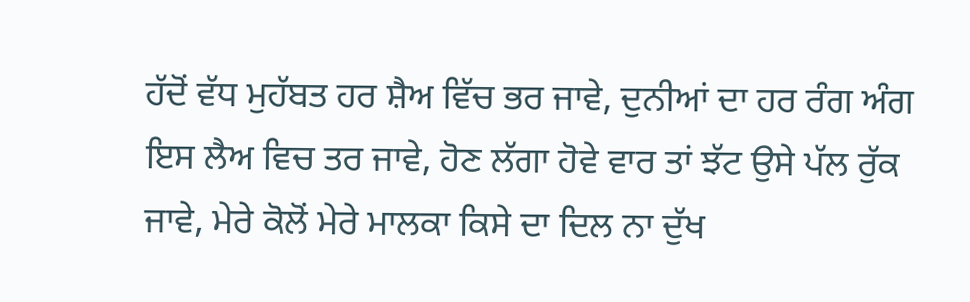ਹੱਦੋਂ ਵੱਧ ਮੁਹੱਬਤ ਹਰ ਸ਼ੈਅ ਵਿੱਚ ਭਰ ਜਾਵੇ, ਦੁਨੀਆਂ ਦਾ ਹਰ ਰੰਗ ਅੰਗ ਇਸ ਲੈਅ ਵਿਚ ਤਰ ਜਾਵੇ, ਹੋਣ ਲੱਗਾ ਹੋਵੇ ਵਾਰ ਤਾਂ ਝੱਟ ਉਸੇ ਪੱਲ ਰੁੱਕ ਜਾਵੇ, ਮੇਰੇ ਕੋਲੋਂ ਮੇਰੇ ਮਾਲਕਾ ਕਿਸੇ ਦਾ ਦਿਲ ਨਾ ਦੁੱਖ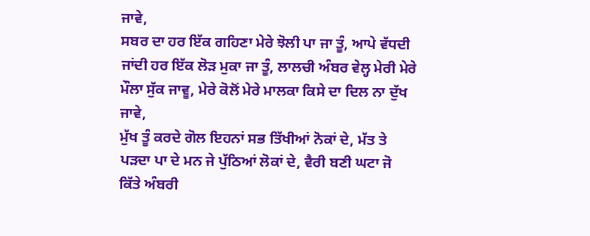ਜਾਵੇ,
ਸਬਰ ਦਾ ਹਰ ਇੱਕ ਗਹਿਣਾ ਮੇਰੇ ਝੋਲੀ ਪਾ ਜਾ ਤੂੰ, ਆਪੇ ਵੱਧਦੀ ਜਾਂਦੀ ਹਰ ਇੱਕ ਲੋੜ ਮੁਕਾ ਜਾ ਤੂੰ, ਲਾਲਚੀ ਅੰਬਰ ਵੇਲ੍ਹ ਮੇਰੀ ਮੇਰੇ ਮੌਲਾ ਸੁੱਕ ਜਾਵੂ, ਮੇਰੇ ਕੋਲੋਂ ਮੇਰੇ ਮਾਲਕਾ ਕਿਸੇ ਦਾ ਦਿਲ ਨਾ ਦੁੱਖ ਜਾਵੇ,
ਮੁੱਖ ਤੂੰ ਕਰਦੇ ਗੋਲ ਇਹਨਾਂ ਸਭ ਤਿੱਖੀਆਂ ਨੋਕਾਂ ਦੇ, ਮੱਤ ਤੇ ਪੜਦਾ ਪਾ ਦੇ ਮਨ ਜੇ ਪੁੱਠਿਆਂ ਲੋਕਾਂ ਦੇ, ਵੈਰੀ ਬਣੀ ਘਟਾ ਜੋ ਕਿੱਤੇ ਅੰਬਰੀ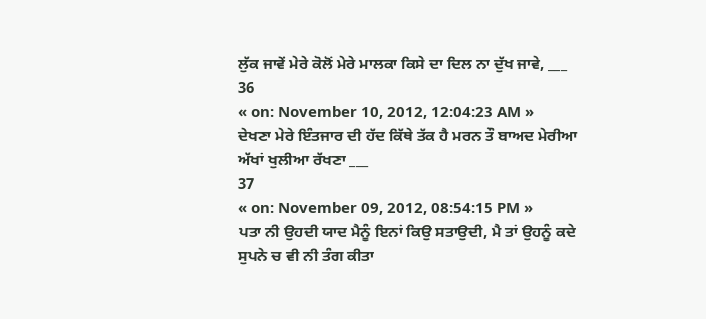ਲੁੱਕ ਜਾਵੇਂ ਮੇਰੇ ਕੋਲੋਂ ਮੇਰੇ ਮਾਲਕਾ ਕਿਸੇ ਦਾ ਦਿਲ ਨਾ ਦੁੱਖ ਜਾਵੇ, ___
36
« on: November 10, 2012, 12:04:23 AM »
ਦੇਖਣਾ ਮੇਰੇ ਇੰਤਜਾਰ ਦੀ ਹੱਦ ਕਿੱਥੇ ਤੱਕ ਹੈ ਮਰਨ ਤੌ ਬਾਅਦ ਮੇਰੀਆ ਅੱਖਾਂ ਖੁਲੀਆ ਰੱਖਣਾ ___
37
« on: November 09, 2012, 08:54:15 PM »
ਪਤਾ ਨੀ ਉਹਦੀ ਯਾਦ ਮੈਨੂੰ ਇਨਾਂ ਕਿਉ ਸਤਾਉਦੀ, ਮੈ ਤਾਂ ਉਹਨੂੰ ਕਦੇ ਸੁਪਨੇ ਚ ਵੀ ਨੀ ਤੰਗ ਕੀਤਾ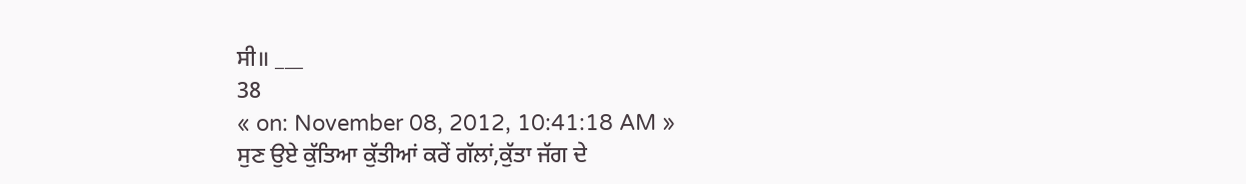ਸੀ॥ ___
38
« on: November 08, 2012, 10:41:18 AM »
ਸੁਣ ਉਏ ਕੁੱਤਿਆ ਕੁੱਤੀਆਂ ਕਰੇਂ ਗੱਲਾਂ,ਕੁੱਤਾ ਜੱਗ ਦੇ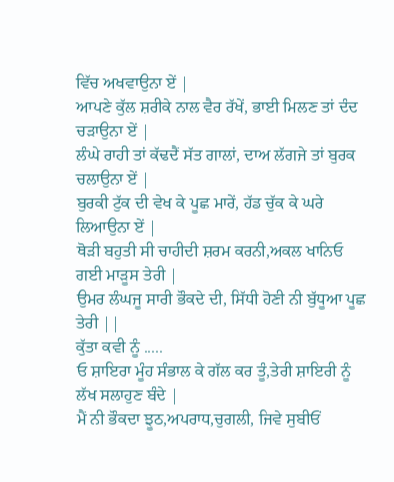ਵਿੱਚ ਅਖਵਾਉਨਾ ਏਂ |
ਆਪਣੇ ਕੁੱਲ ਸ਼ਰੀਕੇ ਨਾਲ ਵੈਰ ਰੱਖੇਂ, ਭਾਈ ਮਿਲਣ ਤਾਂ ਦੰਦ ਚੜਾਉਨਾ ਏਂ |
ਲੰਘੇ ਰਾਹੀ ਤਾਂ ਕੱਢਦੈਂ ਸੱਤ ਗਾਲਾਂ, ਦਾਅ ਲੱਗਜੇ ਤਾਂ ਬੁਰਕ ਚਲਾਉਨਾ ਏਂ |
ਬੁਰਕੀ ਟੁੱਕ ਦੀ ਵੇਖ ਕੇ ਪੂਛ ਮਾਰੇਂ, ਹੱਡ ਚੁੱਕ ਕੇ ਘਰੇ ਲਿਆਉਨਾ ਏਂ |
ਥੋੜੀ ਬਹੁਤੀ ਸੀ ਚਾਹੀਦੀ ਸ਼ਰਮ ਕਰਨੀ,ਅਕਲ ਖਾਨਿਓ ਗਈ ਮਾੜੂਸ ਤੇਰੀ |
ਉਮਰ ਲੰਘਜੂ ਸਾਰੀ ਭੌਕਦੇ ਦੀ, ਸਿੱਧੀ ਹੋਣੀ ਨੀ ਬੁੱਧੂਆ ਪੂਛ ਤੇਰੀ ||
ਕੁੱਤਾ ਕਵੀ ਨੂੰ .....
ਓ ਸ਼ਾਇਰਾ ਮੂੰਹ ਸੰਭਾਲ ਕੇ ਗੱਲ ਕਰ ਤੂੰ,ਤੇਰੀ ਸ਼ਾਇਰੀ ਨੂੰ ਲੱਖ ਸਲਾਹੁਣ ਬੰਦੇ |
ਮੈਂ ਨੀ ਭੌਕਦਾ ਝੂਠ,ਅਪਰਾਧ,ਚੁਗਲੀ, ਜਿਵੇ ਸੁਬੀਓਂ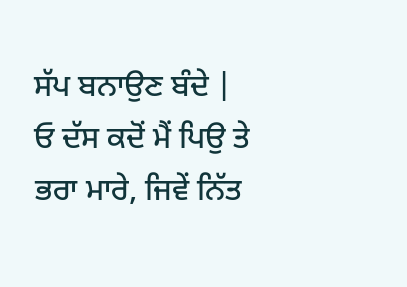ਸੱਪ ਬਨਾਉਣ ਬੰਦੇ |
ਓ ਦੱਸ ਕਦੋਂ ਮੈਂ ਪਿਉ ਤੇ ਭਰਾ ਮਾਰੇ, ਜਿਵੇਂ ਨਿੱਤ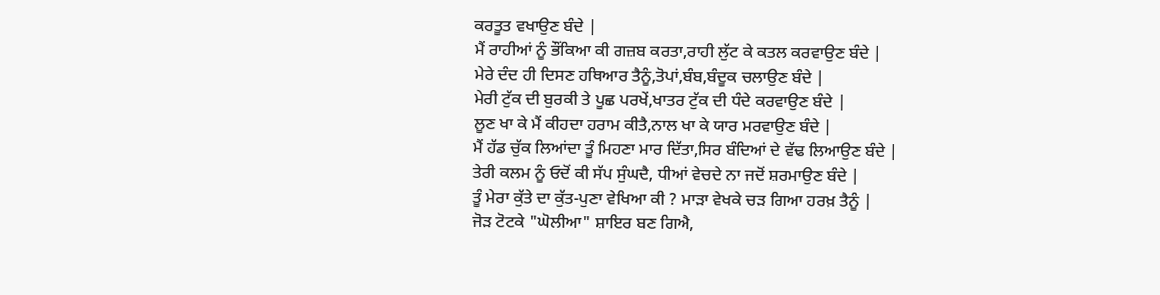ਕਰਤੂਤ ਵਖਾਉਣ ਬੰਦੇ |
ਮੈਂ ਰਾਹੀਆਂ ਨੂੰ ਭੌਂਕਿਆ ਕੀ ਗਜ਼ਬ ਕਰਤਾ,ਰਾਹੀ ਲੁੱਟ ਕੇ ਕਤਲ ਕਰਵਾਉਣ ਬੰਦੇ |
ਮੇਰੇ ਦੰਦ ਹੀ ਦਿਸਣ ਹਥਿਆਰ ਤੈਨੂੰ,ਤੋਪਾਂ,ਬੰਬ,ਬੰਦੂਕ ਚਲਾਉਣ ਬੰਦੇ |
ਮੇਰੀ ਟੁੱਕ ਦੀ ਬੁਰਕੀ ਤੇ ਪੂਛ ਪਰਖੇਂ,ਖਾਤਰ ਟੁੱਕ ਦੀ ਧੰਦੇ ਕਰਵਾਉਣ ਬੰਦੇ |
ਲੂਣ ਖਾ ਕੇ ਮੈਂ ਕੀਹਦਾ ਹਰਾਮ ਕੀਤੈ,ਨਾਲ ਖਾ ਕੇ ਯਾਰ ਮਰਵਾਉਣ ਬੰਦੇ |
ਮੈਂ ਹੱਡ ਚੁੱਕ ਲਿਆਂਦਾ ਤੂੰ ਮਿਹਣਾ ਮਾਰ ਦਿੱਤਾ,ਸਿਰ ਬੰਦਿਆਂ ਦੇ ਵੱਢ ਲਿਆਉਣ ਬੰਦੇ |
ਤੇਰੀ ਕਲਮ ਨੂੰ ਓਦੋਂ ਕੀ ਸੱਪ ਸੁੰਘਦੈ, ਧੀਆਂ ਵੇਚਦੇ ਨਾ ਜਦੋਂ ਸ਼ਰਮਾਉਣ ਬੰਦੇ |
ਤੂੰ ਮੇਰਾ ਕੁੱਤੇ ਦਾ ਕੁੱਤ-ਪੁਣਾ ਵੇਖਿਆ ਕੀ ? ਮਾੜਾ ਵੇਖਕੇ ਚੜ ਗਿਆ ਹਰਖ਼ ਤੈਨੂੰ |
ਜੋੜ ਟੋਟਕੇ "ਘੋਲੀਆ" ਸ਼ਾਇਰ ਬਣ ਗਿਐ,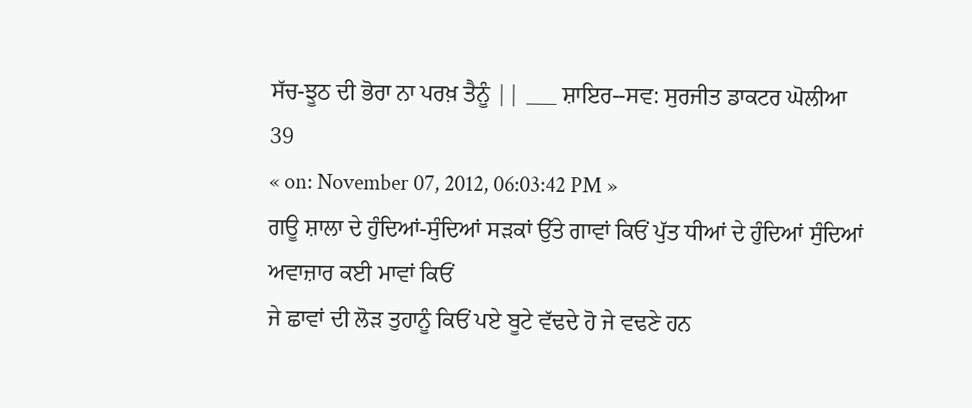ਸੱਚ-ਝੂਠ ਦੀ ਭੋਰਾ ਨਾ ਪਰਖ਼ ਤੈਨੂੰ || ___ ਸ਼ਾਇਰ--ਸਵ: ਸੁਰਜੀਤ ਡਾਕਟਰ ਘੋਲੀਆ
39
« on: November 07, 2012, 06:03:42 PM »
ਗਊ ਸ਼ਾਲਾ ਦੇ ਹੁੰਦਿਆਂ-ਸੁੰਦਿਆਂ ਸੜਕਾਂ ਉੱਤੇ ਗਾਵਾਂ ਕਿਓਂ ਪੁੱਤ ਧੀਆਂ ਦੇ ਹੁੰਦਿਆਂ ਸੁੰਦਿਆਂ ਅਵਾਜ਼ਾਰ ਕਈ ਮਾਵਾਂ ਕਿਓਂ
ਜੇ ਛਾਵਾਂ ਦੀ ਲੋੜ ਤੁਹਾਨੂੰ ਕਿਓਂ ਪਏ ਬੂਟੇ ਵੱਢਦੇ ਹੋ ਜੇ ਵਢਣੇ ਹਨ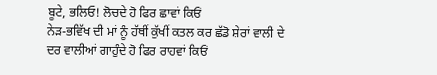ਬੂਟੇ, ਭਲਿਓ! ਲੋਚਦੇ ਹੋ ਫਿਰ ਛਾਵਾਂ ਕਿਓਂ
ਨੇੜ-ਭਵਿੱਖ ਦੀ ਮਾਂ ਨੂੰ ਹੱਥੀਂ ਕੁੱਖੀਂ ਕਤਲ ਕਰ ਛੱਡੋ ਸ਼ੇਰਾਂ ਵਾਲੀ ਦੇ ਦਰ ਵਾਲੀਆਂ ਗਾਹੁੰਦੇ ਹੋ ਫਿਰ ਰਾਹਵਾਂ ਕਿਓਂ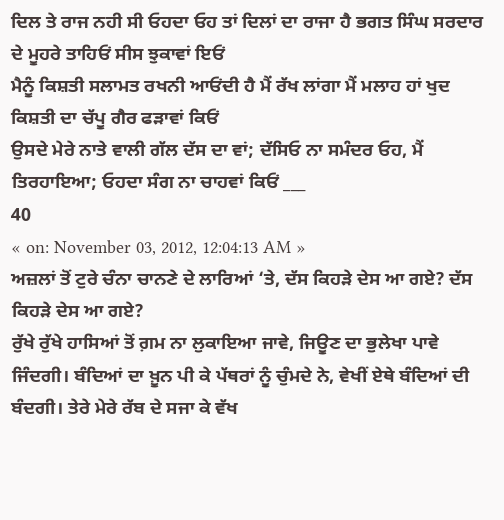ਦਿਲ ਤੇ ਰਾਜ ਨਹੀ ਸੀ ਓਹਦਾ ਓਹ ਤਾਂ ਦਿਲਾਂ ਦਾ ਰਾਜਾ ਹੈ ਭਗਤ ਸਿੰਘ ਸਰਦਾਰ ਦੇ ਮੂਹਰੇ ਤਾਹਿਓਂ ਸੀਸ ਝੁਕਾਵਾਂ ਇਓਂ
ਮੈਨੂੰ ਕਿਸ਼ਤੀ ਸਲਾਮਤ ਰਖਨੀ ਆਓਂਦੀ ਹੈ ਮੈਂ ਰੱਖ ਲਾਂਗਾ ਮੈਂ ਮਲਾਹ ਹਾਂ ਖੁਦ ਕਿਸ਼ਤੀ ਦਾ ਚੱਪੂ ਗੈਰ ਫੜਾਵਾਂ ਕਿਓਂ
ਉਸਦੇ ਮੇਰੇ ਨਾਤੇ ਵਾਲੀ ਗੱਲ ਦੱਸ ਦਾ ਵਾਂ; ਦੱਸਿਓ ਨਾ ਸਮੰਦਰ ਓਹ, ਮੈਂ ਤਿਰਹਾਇਆ; ਓਹਦਾ ਸੰਗ ਨਾ ਚਾਹਵਾਂ ਕਿਓਂ ___
40
« on: November 03, 2012, 12:04:13 AM »
ਅਜ਼ਲਾਂ ਤੋਂ ਟੁਰੇ ਚੰਨਾ ਚਾਨਣੇ ਦੇ ਲਾਰਿਆਂ ‘ਤੇ, ਦੱਸ ਕਿਹੜੇ ਦੇਸ ਆ ਗਏ? ਦੱਸ ਕਿਹੜੇ ਦੇਸ ਆ ਗਏ?
ਰੁੱਖੇ ਰੁੱਖੇ ਹਾਸਿਆਂ ਤੋਂ ਗ਼ਮ ਨਾ ਲੁਕਾਇਆ ਜਾਵੇ, ਜਿਊਣ ਦਾ ਭੁਲੇਖਾ ਪਾਵੇ ਜਿੰਦਗੀ। ਬੰਦਿਆਂ ਦਾ ਖ਼ੂਨ ਪੀ ਕੇ ਪੱਥਰਾਂ ਨੂੰ ਚੁੰਮਦੇ ਨੇ, ਵੇਖੀਂ ਏਥੇ ਬੰਦਿਆਂ ਦੀ ਬੰਦਗੀ। ਤੇਰੇ ਮੇਰੇ ਰੱਬ ਦੇ ਸਜਾ ਕੇ ਵੱਖ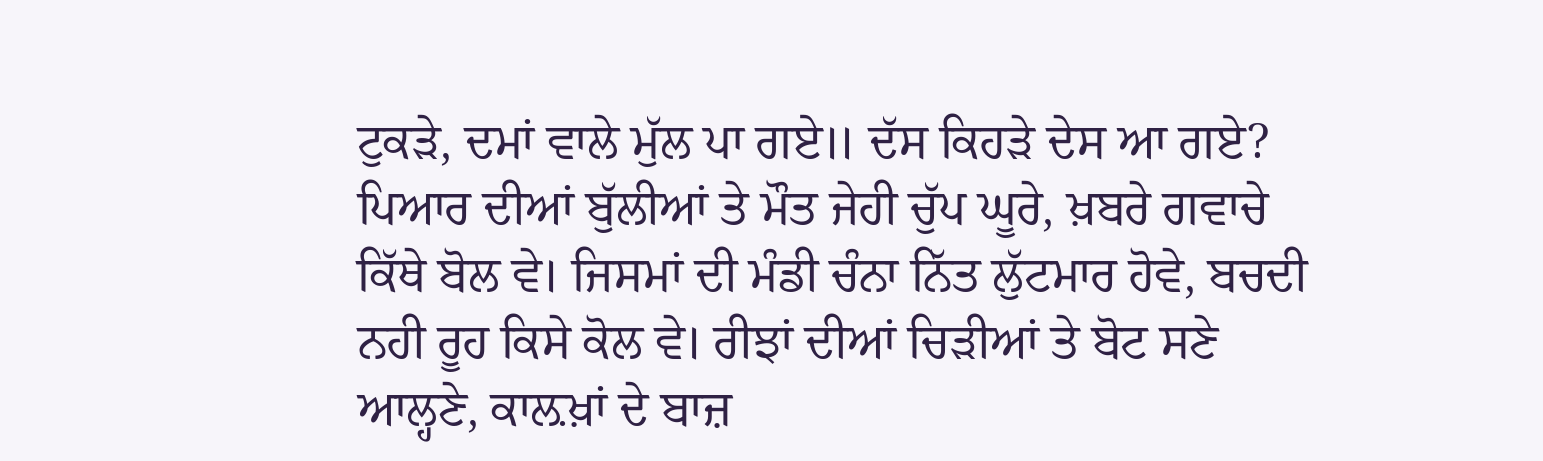ਟੁਕੜੇ, ਦਮਾਂ ਵਾਲੇ ਮੁੱਲ ਪਾ ਗਏ॥ ਦੱਸ ਕਿਹੜੇ ਦੇਸ ਆ ਗਏ?
ਪਿਆਰ ਦੀਆਂ ਬੁੱਲੀਆਂ ਤੇ ਮੌਤ ਜੇਹੀ ਚੁੱਪ ਘੂਰੇ, ਖ਼ਬਰੇ ਗਵਾਚੇ ਕਿੱਥੇ ਬੋਲ ਵੇ। ਜਿਸਮਾਂ ਦੀ ਮੰਡੀ ਚੰਨਾ ਨਿੱਤ ਲੁੱਟਮਾਰ ਹੋਵੇ, ਬਚਦੀ ਨਹੀ ਰੂਹ ਕਿਸੇ ਕੋਲ ਵੇ। ਰੀਝਾਂ ਦੀਆਂ ਚਿੜੀਆਂ ਤੇ ਬੋਟ ਸਣੇ ਆਲ੍ਹਣੇ, ਕਾਲ਼ਖ਼ਾਂ ਦੇ ਬਾਜ਼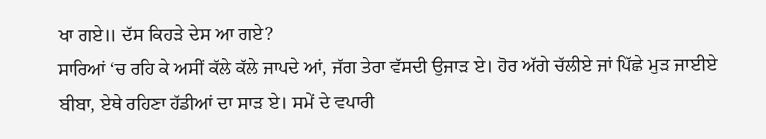ਖਾ ਗਏ॥ ਦੱਸ ਕਿਹੜੇ ਦੇਸ ਆ ਗਏ?
ਸਾਰਿਆਂ ‘ਚ ਰਹਿ ਕੇ ਅਸੀਂ ਕੱਲੇ ਕੱਲੇ ਜਾਪਦੇ ਆਂ, ਜੱਗ ਤੇਰਾ ਵੱਸਦੀ ਉਜਾੜ ਏ। ਹੋਰ ਅੱਗੇ ਚੱਲੀਏ ਜਾਂ ਪਿੱਛੇ ਮੁੜ ਜਾਈਏ ਬੀਬਾ, ਏਥੇ ਰਹਿਣਾ ਹੱਡੀਆਂ ਦਾ ਸਾੜ ਏ। ਸਮੇਂ ਦੇ ਵਪਾਰੀ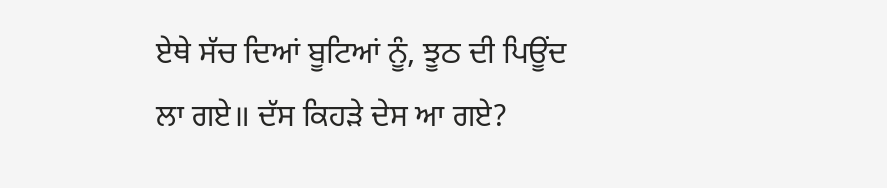ਏਥੇ ਸੱਚ ਦਿਆਂ ਬੂਟਿਆਂ ਨੂੰ, ਝੂਠ ਦੀ ਪਿਊਂਦ ਲਾ ਗਏ॥ ਦੱਸ ਕਿਹੜੇ ਦੇਸ ਆ ਗਏ?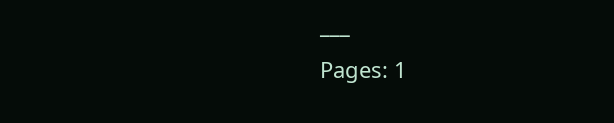___
Pages: 1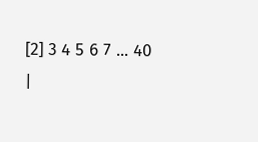[2] 3 4 5 6 7 ... 40
|